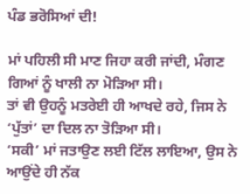ਪੰਡ ਭਰੋਸਿਆਂ ਦੀ!

ਮਾਂ ਪਹਿਲੀ ਸੀ ਮਾਣ ਜਿਹਾ ਕਰੀ ਜਾਂਦੀ, ਮੰਗਣ ਗਿਆਂ ਨੂੰ ਖਾਲੀ ਨਾ ਮੋੜਿਆ ਸੀ।
ਤਾਂ ਵੀ ਉਹਨੂੰ ਮਤਰੇਈ ਹੀ ਆਖਦੇ ਰਹੇ, ਜਿਸ ਨੇ ‘ਪੁੱਤਾਂ’ ਦਾ ਦਿਲ ਨਾ ਤੋੜਿਆ ਸੀ।
‘ਸਕੀ’ ਮਾਂ ਜਤਾਉਣ ਲਈ ਟਿੱਲ ਲਾਇਆ, ਉਸ ਨੇ ਆਉਂਦੇ ਹੀ ਨੱਕ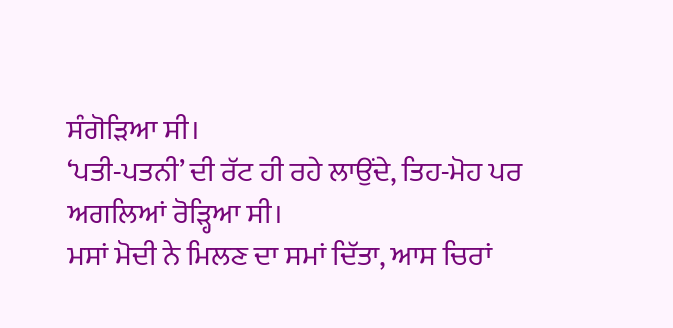ਸੰਗੋੜਿਆ ਸੀ।
‘ਪਤੀ-ਪਤਨੀ’ ਦੀ ਰੱਟ ਹੀ ਰਹੇ ਲਾਉਂਦੇ, ਤਿਹ-ਮੋਹ ਪਰ ਅਗਲਿਆਂ ਰੋੜ੍ਹਿਆ ਸੀ।
ਮਸਾਂ ਮੋਦੀ ਨੇ ਮਿਲਣ ਦਾ ਸਮਾਂ ਦਿੱਤਾ, ਆਸ ਚਿਰਾਂ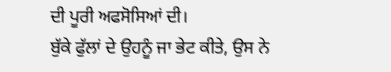ਦੀ ਪੂਰੀ ਅਫਸੋਸਿਆਂ ਦੀ।
ਬੁੱਕੇ ਫੁੱਲਾਂ ਦੇ ਉਹਨੂੰ ਜਾ ਭੇਟ ਕੀਤੇ, ਉਸ ਨੇ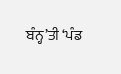ਬੰਨ੍ਹ’ਤੀ ‘ਪੰਡ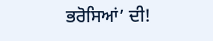ਭਰੋਸਿਆਂ’ ਦੀ!